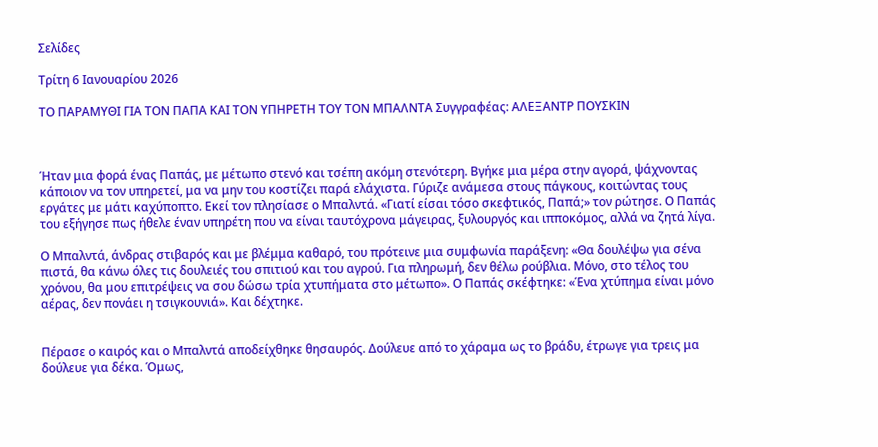Σελίδες

Τρίτη 6 Ιανουαρίου 2026

ΤΟ ΠΑΡΑΜΥΘΙ ΓΙΑ ΤΟΝ ΠΑΠΑ ΚΑΙ ΤΟΝ ΥΠΗΡΕΤΗ ΤΟΥ ΤΟΝ ΜΠΑΛΝΤΑ Συγγραφέας: ΑΛΕΞΑΝΤΡ ΠΟΥΣΚΙΝ



Ήταν μια φορά ένας Παπάς, με μέτωπο στενό και τσέπη ακόμη στενότερη. Βγήκε μια μέρα στην αγορά, ψάχνοντας κάποιον να τον υπηρετεί, μα να μην του κοστίζει παρά ελάχιστα. Γύριζε ανάμεσα στους πάγκους, κοιτώντας τους εργάτες με μάτι καχύποπτο. Εκεί τον πλησίασε ο Μπαλντά. «Γιατί είσαι τόσο σκεφτικός, Παπά;» τον ρώτησε. Ο Παπάς του εξήγησε πως ήθελε έναν υπηρέτη που να είναι ταυτόχρονα μάγειρας, ξυλουργός και ιπποκόμος, αλλά να ζητά λίγα.

Ο Μπαλντά, άνδρας στιβαρός και με βλέμμα καθαρό, του πρότεινε μια συμφωνία παράξενη: «Θα δουλέψω για σένα πιστά, θα κάνω όλες τις δουλειές του σπιτιού και του αγρού. Για πληρωμή, δεν θέλω ρούβλια. Μόνο, στο τέλος του χρόνου, θα μου επιτρέψεις να σου δώσω τρία χτυπήματα στο μέτωπο». Ο Παπάς σκέφτηκε: «Ένα χτύπημα είναι μόνο αέρας, δεν πονάει η τσιγκουνιά». Και δέχτηκε.


Πέρασε ο καιρός και ο Μπαλντά αποδείχθηκε θησαυρός. Δούλευε από το χάραμα ως το βράδυ, έτρωγε για τρεις μα δούλευε για δέκα. Όμως,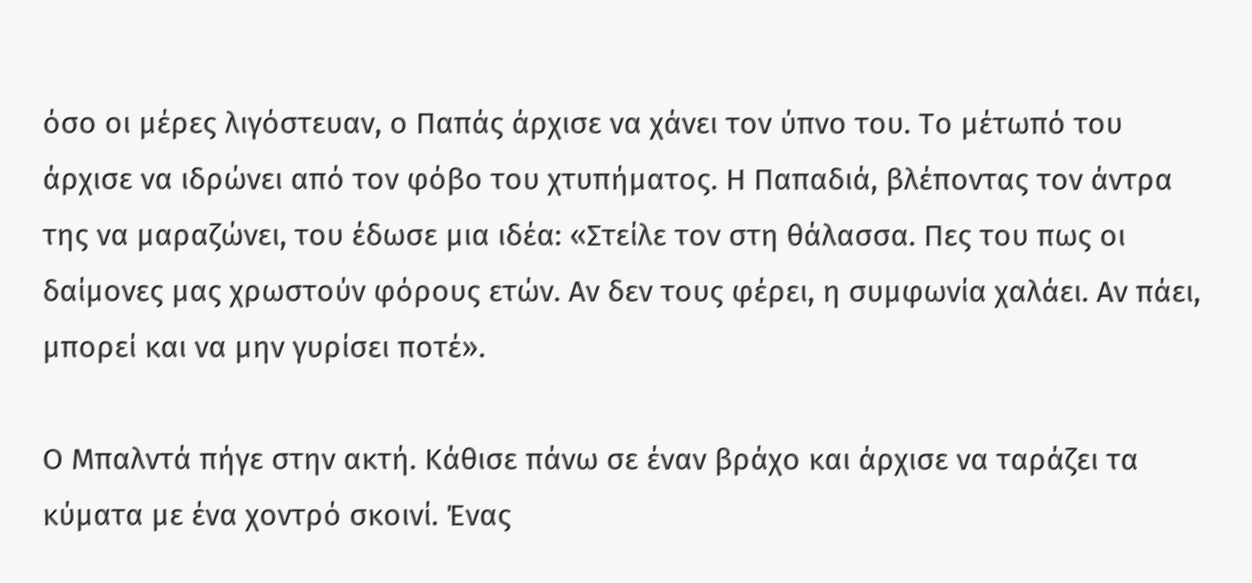όσο οι μέρες λιγόστευαν, ο Παπάς άρχισε να χάνει τον ύπνο του. Το μέτωπό του άρχισε να ιδρώνει από τον φόβο του χτυπήματος. Η Παπαδιά, βλέποντας τον άντρα της να μαραζώνει, του έδωσε μια ιδέα: «Στείλε τον στη θάλασσα. Πες του πως οι δαίμονες μας χρωστούν φόρους ετών. Αν δεν τους φέρει, η συμφωνία χαλάει. Αν πάει, μπορεί και να μην γυρίσει ποτέ».

Ο Μπαλντά πήγε στην ακτή. Κάθισε πάνω σε έναν βράχο και άρχισε να ταράζει τα κύματα με ένα χοντρό σκοινί. Ένας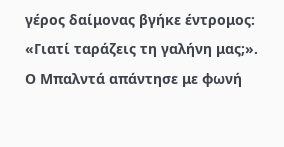γέρος δαίμονας βγήκε έντρομος: «Γιατί ταράζεις τη γαλήνη μας;». Ο Μπαλντά απάντησε με φωνή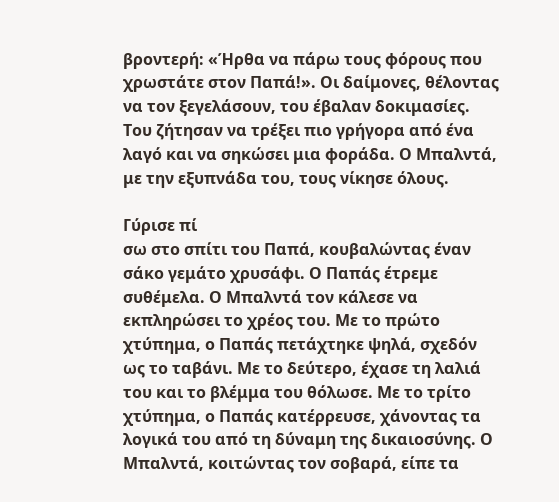βροντερή: «Ήρθα να πάρω τους φόρους που χρωστάτε στον Παπά!». Οι δαίμονες, θέλοντας να τον ξεγελάσουν, του έβαλαν δοκιμασίες. Του ζήτησαν να τρέξει πιο γρήγορα από ένα λαγό και να σηκώσει μια φοράδα. Ο Μπαλντά, με την εξυπνάδα του, τους νίκησε όλους.

Γύρισε πί
σω στο σπίτι του Παπά, κουβαλώντας έναν σάκο γεμάτο χρυσάφι. Ο Παπάς έτρεμε συθέμελα. Ο Μπαλντά τον κάλεσε να εκπληρώσει το χρέος του. Με το πρώτο χτύπημα, ο Παπάς πετάχτηκε ψηλά, σχεδόν ως το ταβάνι. Με το δεύτερο, έχασε τη λαλιά του και το βλέμμα του θόλωσε. Με το τρίτο χτύπημα, ο Παπάς κατέρρευσε, χάνοντας τα λογικά του από τη δύναμη της δικαιοσύνης. Ο Μπαλντά, κοιτώντας τον σοβαρά, είπε τα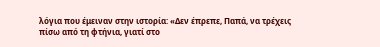λόγια που έμειναν στην ιστορία: «Δεν έπρεπε, Παπά, να τρέχεις πίσω από τη φτήνια, γιατί στο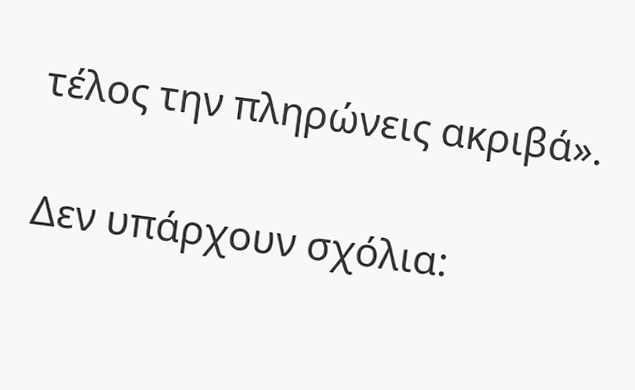τέλος την πληρώνεις ακριβά».

Δεν υπάρχουν σχόλια: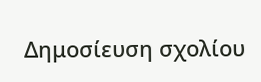Δημοσίευση σχολίου